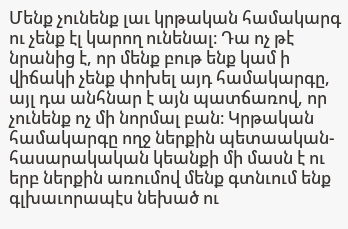Մենք չունենք լաւ կրթական համակարգ ու չենք էլ կարող ունենալ։ Դա ոչ թէ նրանից է, որ մենք բութ ենք կամ ի վիճակի չենք փոխել այդ համակարգը, այլ դա անհնար է այն պատճառով, որ չունենք ոչ մի նորմալ բան։ Կրթական համակարգը ողջ ներքին պետաական-հասարակական կեանքի մի մասն է ու երբ ներքին առումով մենք գտնւում ենք գլխաւորապէս նեխած ու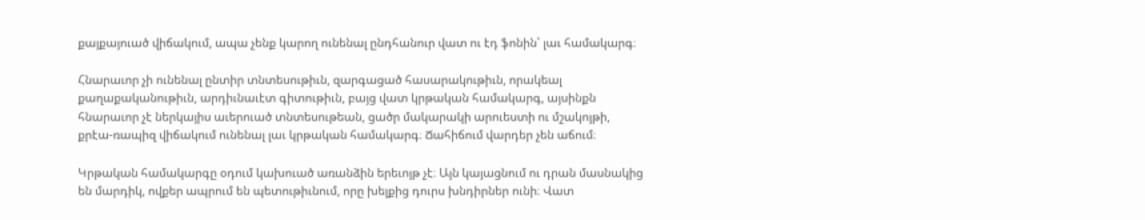քայքայուած վիճակում, ապա չենք կարող ունենալ ընդհանուր վատ ու էդ ֆոնին՝ լաւ համակարգ։

Հնարաւոր չի ունենալ ընտիր տնտեսութիւն, զարգացած հասարակութիւն, որակեալ քաղաքականութիւն, արդիւնաւէտ գիտութիւն, բայց վատ կրթական համակարգ, այսինքն հնարաւոր չէ ներկայիս աւերուած տնտեսութեան, ցածր մակարակի արուեստի ու մշակոյթի, քրէա-ռապիզ վիճակում ունենալ լաւ կրթական համակարգ։ Ճահիճում վարդեր չեն աճում։

Կրթական համակարգը օդում կախուած առանձին երեւոյթ չէ։ Այն կայացնում ու դրան մասնակից են մարդիկ, ովքեր ապրում են պետութիւնում, որը խելքից դուրս խնդիրներ ունի։ Վատ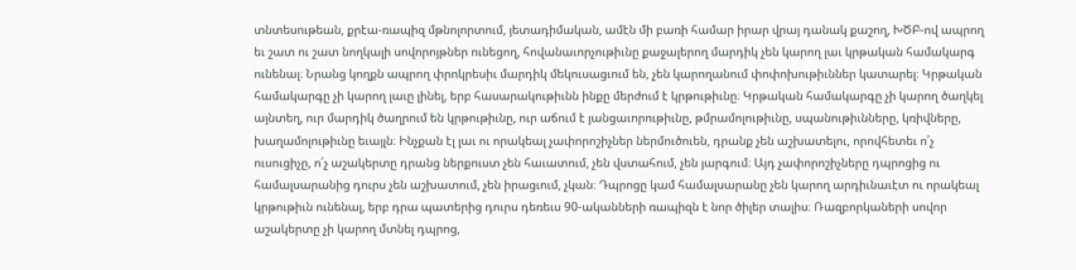տնտեսութեան, քրէա-ռապիզ մթնոլորտում, յետադիմական, ամէն մի բառի համար իրար վրայ դանակ քաշող, ԽԾԲ-ով ապրող եւ շատ ու շատ նողկալի սովորոյթներ ունեցող, հովանաւորչութիւնը քաջալերող մարդիկ չեն կարող լաւ կրթական համակարգ ունենալ։ Նրանց կողքն ապրող փրոկրեսիւ մարդիկ մեկուսացւում են, չեն կարողանում փոփոխութիւններ կատարել։ Կրթական համակարգը չի կարող լաւը լինել, երբ հասարակութիւնն ինքը մերժում է կրթութիւնը։ Կրթական համակարգը չի կարող ծաղկել այնտեղ, ուր մարդիկ ծաղրում են կրթութիւնը, ուր աճում է յանցաւորութիւնը, թմրամոլութիւնը, սպանութիւնները, կռիվները, խաղամոլութիւնը եւայլն։ Ինչքան էլ լաւ ու որակեալ չափորոշիչներ ներմուծուեն, դրանք չեն աշխատելու, որովհետեւ ո՛չ ուսուցիչը, ո՛չ աշակերտը դրանց ներքուստ չեն հաւատում, չեն վստահում, չեն յարգում։ Այդ չափորոշիչները դպրոցից ու համալսարանից դուրս չեն աշխատում, չեն իրացւում, չկան։ Դպրոցը կամ համալսարանը չեն կարող արդիւնաւէտ ու որակեալ կրթութիւն ունենալ, երբ դրա պատերից դուրս դեռեւս 90-ականների ռապիզն է նոր ծիլեր տալիս։ Ռազբորկաների սովոր աշակերտը չի կարող մտնել դպրոց,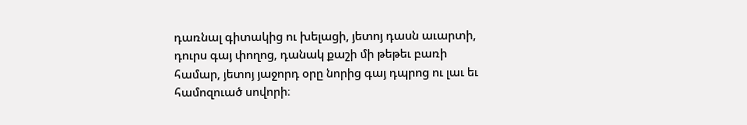դառնալ գիտակից ու խելացի, յետոյ դասն աւարտի, դուրս գայ փողոց, դանակ քաշի մի թեթեւ բառի համար, յետոյ յաջորդ օրը նորից գայ դպրոց ու լաւ եւ համոզուած սովորի։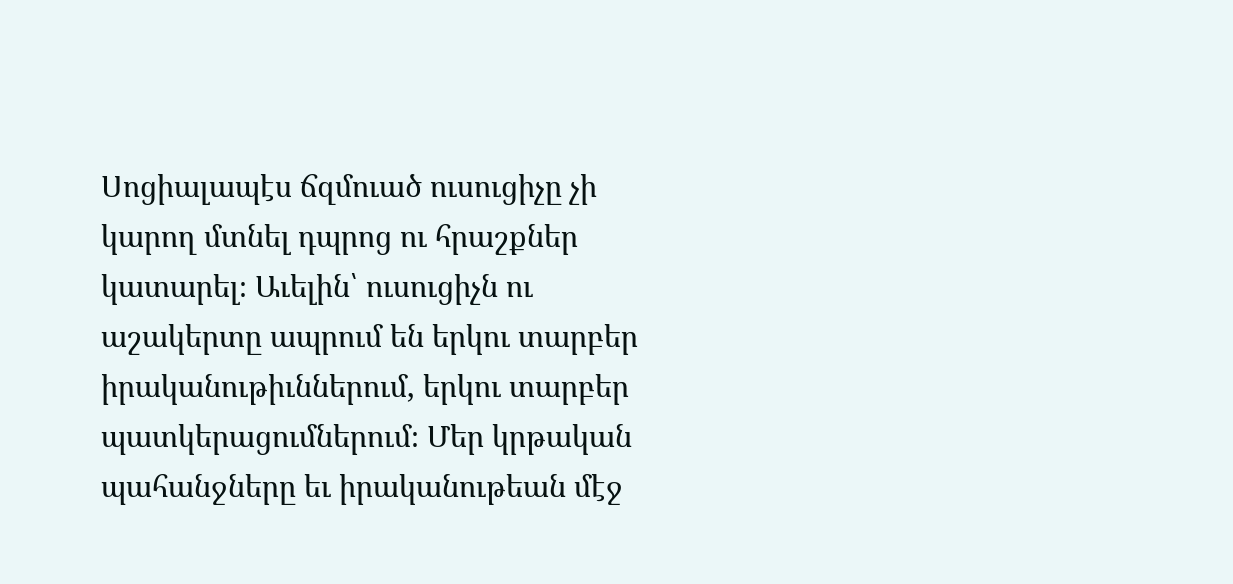Սոցիալապէս ճզմուած ուսուցիչը չի կարող մտնել դպրոց ու հրաշքներ կատարել։ Աւելին՝ ուսուցիչն ու աշակերտը ապրում են երկու տարբեր իրականութիւններում, երկու տարբեր պատկերացումներում։ Մեր կրթական պահանջները եւ իրականութեան մէջ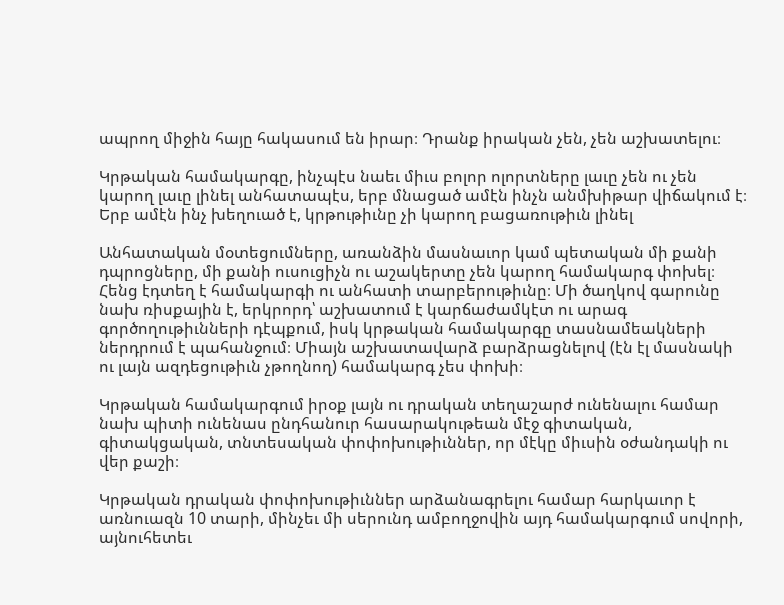ապրող միջին հայը հակասում են իրար։ Դրանք իրական չեն, չեն աշխատելու։

Կրթական համակարգը, ինչպէս նաեւ միւս բոլոր ոլորտները լաւը չեն ու չեն կարող լաւը լինել անհատապէս, երբ մնացած ամէն ինչն անմխիթար վիճակում է։ Երբ ամէն ինչ խեղուած է, կրթութիւնը չի կարող բացառութիւն լինել

Անհատական մօտեցումները, առանձին մասնաւոր կամ պետական մի քանի դպրոցները, մի քանի ուսուցիչն ու աշակերտը չեն կարող համակարգ փոխել։ Հենց էդտեղ է համակարգի ու անհատի տարբերութիւնը։ Մի ծաղկով գարունը նախ ռիսքային է, երկրորդ՝ աշխատում է կարճաժամկէտ ու արագ գործողութիւնների դէպքում, իսկ կրթական համակարգը տասնամեակների ներդրում է պահանջում։ Միայն աշխատավարձ բարձրացնելով (էն էլ մասնակի ու լայն ազդեցութիւն չթողնող) համակարգ չես փոխի։

Կրթական համակարգում իրօք լայն ու դրական տեղաշարժ ունենալու համար նախ պիտի ունենաս ընդհանուր հասարակութեան մէջ գիտական, գիտակցական, տնտեսական փոփոխութիւններ, որ մէկը միւսին օժանդակի ու վեր քաշի։

Կրթական դրական փոփոխութիւններ արձանագրելու համար հարկաւոր է առնուազն 10 տարի, մինչեւ մի սերունդ ամբողջովին այդ համակարգում սովորի, այնուհետեւ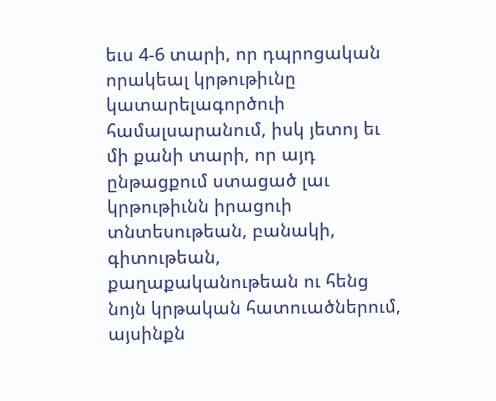եւս 4-6 տարի, որ դպրոցական որակեալ կրթութիւնը կատարելագործուի համալսարանում, իսկ յետոյ եւ մի քանի տարի, որ այդ ընթացքում ստացած լաւ կրթութիւնն իրացուի տնտեսութեան, բանակի, գիտութեան, քաղաքականութեան ու հենց նոյն կրթական հատուածներում, այսինքն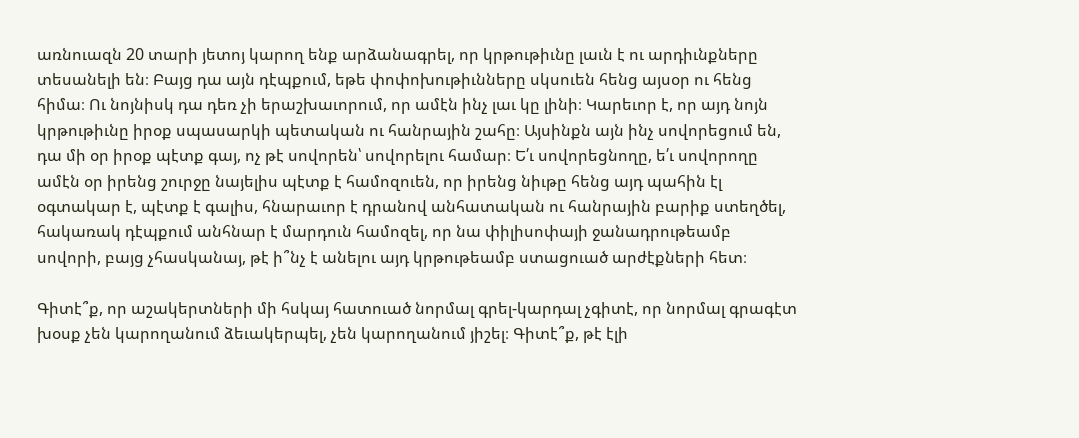առնուազն 20 տարի յետոյ կարող ենք արձանագրել, որ կրթութիւնը լաւն է ու արդիւնքները տեսանելի են։ Բայց դա այն դէպքում, եթե փոփոխութիւնները սկսուեն հենց այսօր ու հենց հիմա։ Ու նոյնիսկ դա դեռ չի երաշխաւորում, որ ամէն ինչ լաւ կը լինի։ Կարեւոր է, որ այդ նոյն կրթութիւնը իրօք սպասարկի պետական ու հանրային շահը։ Այսինքն այն ինչ սովորեցում են, դա մի օր իրօք պէտք գայ, ոչ թէ սովորեն՝ սովորելու համար։ Ե՛ւ սովորեցնողը, ե՛ւ սովորողը ամէն օր իրենց շուրջը նայելիս պէտք է համոզուեն, որ իրենց նիւթը հենց այդ պահին էլ օգտակար է, պէտք է գալիս, հնարաւոր է դրանով անհատական ու հանրային բարիք ստեղծել, հակառակ դէպքում անհնար է մարդուն համոզել, որ նա փիլիսոփայի ջանադրութեամբ սովորի, բայց չհասկանայ, թէ ի՞նչ է անելու այդ կրթութեամբ ստացուած արժէքների հետ։

Գիտէ՞ք, որ աշակերտների մի հսկայ հատուած նորմալ գրել-կարդալ չգիտէ, որ նորմալ գրագէտ խօսք չեն կարողանում ձեւակերպել, չեն կարողանում յիշել։ Գիտէ՞ք, թէ էլի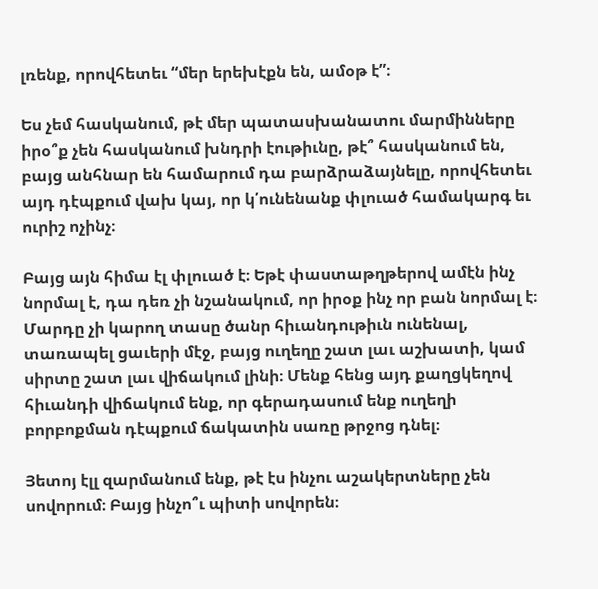լռենք, որովհետեւ “մեր երեխէքն են, ամօթ է”։

Ես չեմ հասկանում, թէ մեր պատասխանատու մարմինները իրօ՞ք չեն հասկանում խնդրի էութիւնը, թէ՞ հասկանում են, բայց անհնար են համարում դա բարձրաձայնելը, որովհետեւ այդ դէպքում վախ կայ, որ կ՛ունենանք փլուած համակարգ եւ ուրիշ ոչինչ։

Բայց այն հիմա էլ փլուած է։ Եթէ փաստաթղթերով ամէն ինչ նորմալ է, դա դեռ չի նշանակում, որ իրօք ինչ որ բան նորմալ է։ Մարդը չի կարող տասը ծանր հիւանդութիւն ունենալ, տառապել ցաւերի մէջ, բայց ուղեղը շատ լաւ աշխատի, կամ սիրտը շատ լաւ վիճակում լինի։ Մենք հենց այդ քաղցկեղով հիւանդի վիճակում ենք, որ գերադասում ենք ուղեղի բորբոքման դէպքում ճակատին սառը թրջոց դնել։

Յետոյ էլլ զարմանում ենք, թէ էս ինչու աշակերտները չեն սովորում։ Բայց ինչո՞ւ պիտի սովորեն։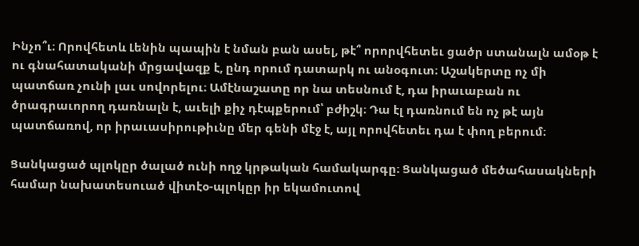Ինչո՞ւ։ Որովհետև Լենին պապին է նման բան ասել, թէ՞ որորվհետեւ ցածր ստանալն ամօթ է ու գնահատականի մրցավազք է, ընդ որում դատարկ ու անօգուտ։ Աշակերտը ոչ մի պատճառ չունի լաւ սովորելու։ Ամէնաշատը որ նա տեսնում է, դա իրաւաբան ու ծրագրաւորող դառնալն է, աւելի քիչ դէպքերում՝ բժիշկ։ Դա էլ դառնում են ոչ թէ այն պատճառով, որ իրաւասիրութիւնը մեր գենի մէջ է, այլ որովհետեւ դա է փող բերում։

Ցանկացած պլոկըր ծալած ունի ողջ կրթական համակարգը։ Ցանկացած մեծահասակների համար նախատեսուած վիտէօ-պլոկըր իր եկամուտով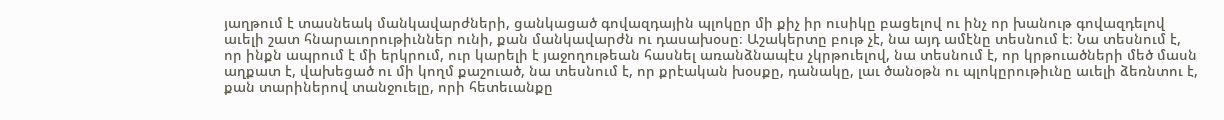յաղթում է տասնեակ մանկավարժների, ցանկացած գովազդային պլոկըր մի քիչ իր ուսիկը բացելով ու ինչ որ խանութ գովազդելով աւելի շատ հնարաւորութիւններ ունի, քան մանկավարժն ու դասախօսը։ Աշակերտը բութ չէ, նա այդ ամէնը տեսնում է։ Նա տեսնում է, որ ինքն ապրում է մի երկրում, ուր կարելի է յաջողութեան հասնել առանձնապէս չկրթուելով, նա տեսնում է, որ կրթուածների մեծ մասն աղքատ է, վախեցած ու մի կողմ քաշուած, նա տեսնում է, որ քրէական խօսքը, դանակը, լաւ ծանօթն ու պլոկըրութիւնը աւելի ձեռնտու է, քան տարիներով տանջուելը, որի հետեւանքը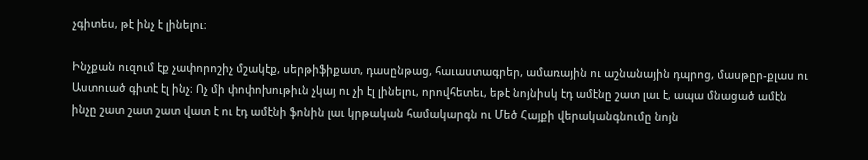չգիտես, թէ ինչ է լինելու։

Ինչքան ուզում էք չափորոշիչ մշակէք, սերթիֆիքատ, դասընթաց, հաւաստագրեր, ամառային ու աշնանային դպրոց, մասթըր-քլաս ու Աստուած գիտէ էլ ինչ։ Ոչ մի փոփոխութիւն չկայ ու չի էլ լինելու, որովհետեւ, եթէ նոյնիսկ էդ ամէնը շատ լաւ է, ապա մնացած ամէն ինչը շատ շատ շատ վատ է ու էդ ամէնի ֆոնին լաւ կրթական համակարգն ու Մեծ Հայքի վերականգնումը նոյն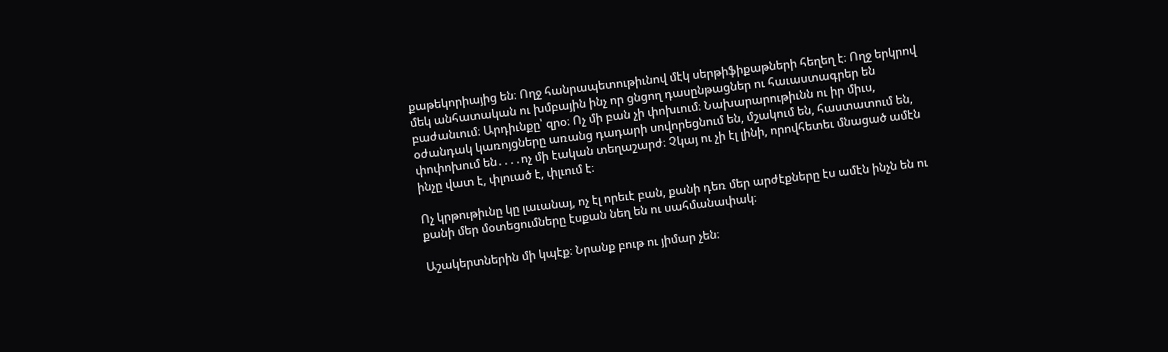քաթեկորիայից են։ Ողջ հանրապետութիւնով մէկ սերթիֆիքաթների հեղեղ է։ Ողջ երկրով մեկ անհատական ու խմբային ինչ որ ցնցող դասընթացներ ու հաւաստագրեր են բաժանւում։ Արդիւնքը՝ զրօ։ Ոչ մի բան չի փոխւում։ Նախարարութիւնն ու իր միւս, օժանդակ կառոյցները առանց դադարի սովորեցնում են, մշակում են, հաստատում են, փոփոխում են․․․․ոչ մի էական տեղաշարժ։ Չկայ ու չի էլ լինի, որովհետեւ մնացած ամէն ինչը վատ է, փլուած է, փլւում է։

Ոչ կրթութիւնը կը լաւանայ, ոչ էլ որեւէ բան, քանի դեռ մեր արժէքները էս ամէն ինչն են ու քանի մեր մօտեցումները էսքան նեղ են ու սահմանափակ։

Աշակերտներին մի կպէք։ Նրանք բութ ու յիմար չեն։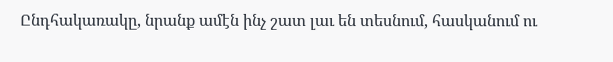Ընդհակառակը, նրանք ամէն ինչ շատ լաւ են տեսնում, հասկանում ու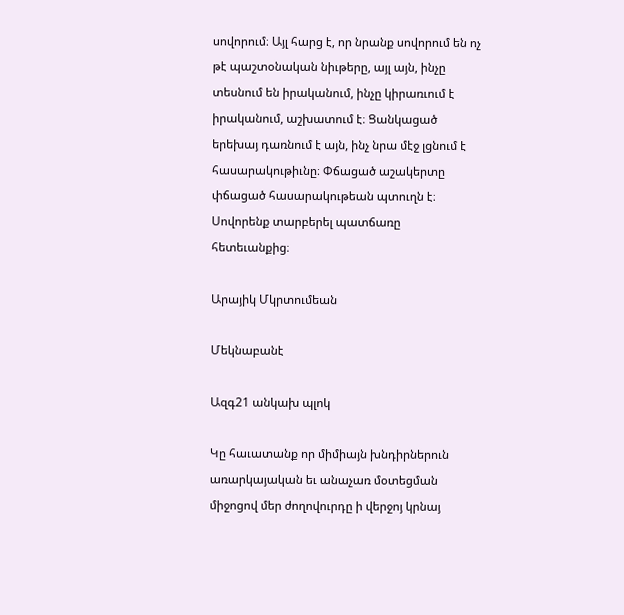սովորում։ Այլ հարց է, որ նրանք սովորում են ոչ թէ պաշտօնական նիւթերը, այլ այն, ինչը տեսնում են իրականում, ինչը կիրառւում է իրականում, աշխատում է։ Ցանկացած երեխայ դառնում է այն, ինչ նրա մէջ լցնում է հասարակութիւնը։ Փճացած աշակերտը փճացած հասարակութեան պտուղն է։ Սովորենք տարբերել պատճառը հետեւանքից։

Արայիկ Մկրտումեան

Մեկնաբանէ

Ազգ21 անկախ պլոկ

Կը հաւատանք որ միմիայն խնդիրներուն առարկայական եւ անաչառ մօտեցման միջոցով մեր ժողովուրդը ի վերջոյ կրնայ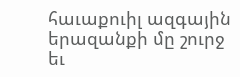հաւաքուիլ ազգային երազանքի մը շուրջ եւ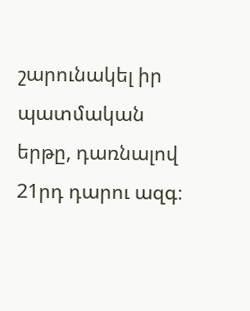շարունակել իր պատմական երթը, դառնալով 21րդ դարու ազգ։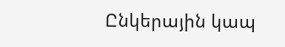Ընկերային կապ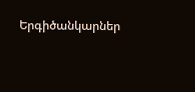Երգիծանկարներ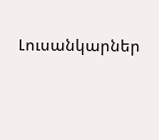Լուսանկարներ